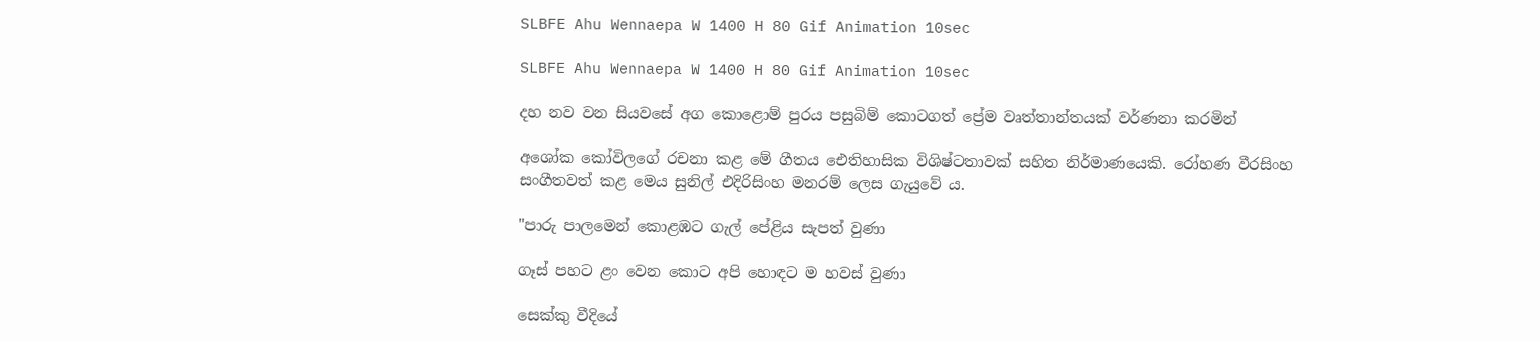SLBFE Ahu Wennaepa W 1400 H 80 Gif Animation 10sec

SLBFE Ahu Wennaepa W 1400 H 80 Gif Animation 10sec

දහ නව වන සියවසේ අග කොළොම් පුරය පසුබිම් කොටගත් ප්‍රේම වෘත්තාන්තයක් වර්ණනා කරමින්

අශෝක කෝවිලගේ රචනා කළ මේ ගීතය ඓතිහාසික විශිෂ්ටතාවක් සහිත නිර්මාණයෙකි. රෝහණ වීරසිංහ සංගීතවත් කළ මෙය සුනිල් එදිරිසිංහ මනරම් ලෙස ගැයුවේ ය.

"පාරු පාලමෙන් කොළඹට ගැල් පේළිය සැපත් වුණා

ගෑස් පහට ළං වෙන කොට අපි හොඳට ම හවස් වුණා

සෙක්කු වීදියේ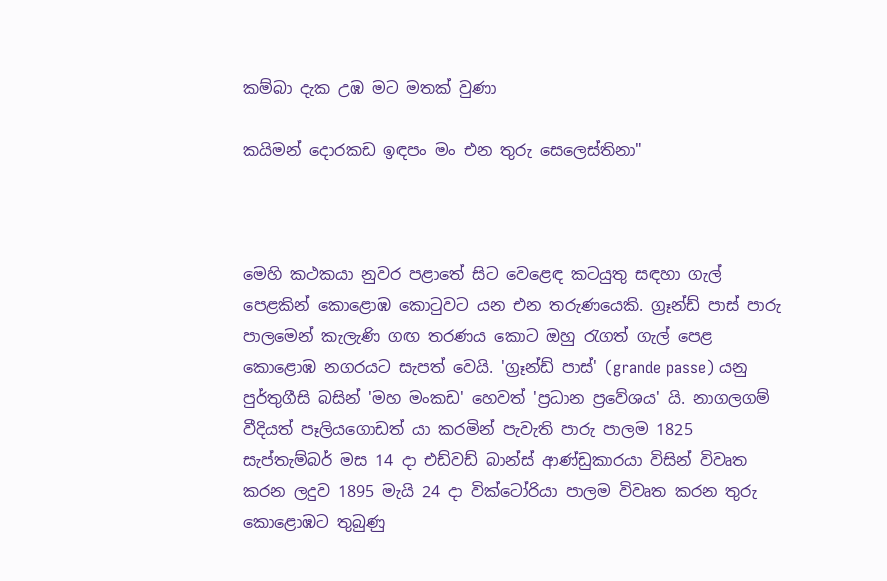කම්බා දැක උඹ මට මතක් වුණා

කයිමන් දොරකඩ ඉඳපං මං එන තුරු සෙලෙස්තිනා"



මෙහි කථකයා නුවර පළාතේ සිට වෙළෙඳ කටයුතු සඳහා ගැල් පෙළකින් කොළොඹ කොටුවට යන එන තරුණයෙකි. ග්‍රෑන්ඩ් පාස් පාරු පාලමෙන් කැලැණි ගඟ තරණය කොට ඔහු රැගත් ගැල් පෙළ කොළොඹ නගරයට සැපත් වෙයි. 'ග්‍රෑන්ඩ් පාස්' (grande passe) යනු පුර්තුගීසි බසින් 'මහ මංකඩ' හෙවත් 'ප්‍රධාන ප්‍රවේශය' යි. නාගලගම් වීදියත් පෑලියගොඩත් යා කරමින් පැවැති පාරු පාලම 1825 සැප්තැම්බර් මස 14 දා එඩ්වඩ් බාන්ස් ආණ්ඩුකාරයා විසින් විවෘත කරන ලදුව 1895 මැයි 24 දා වික්ටෝරියා පාලම විවෘත කරන තුරු කොළොඹට තුබුණු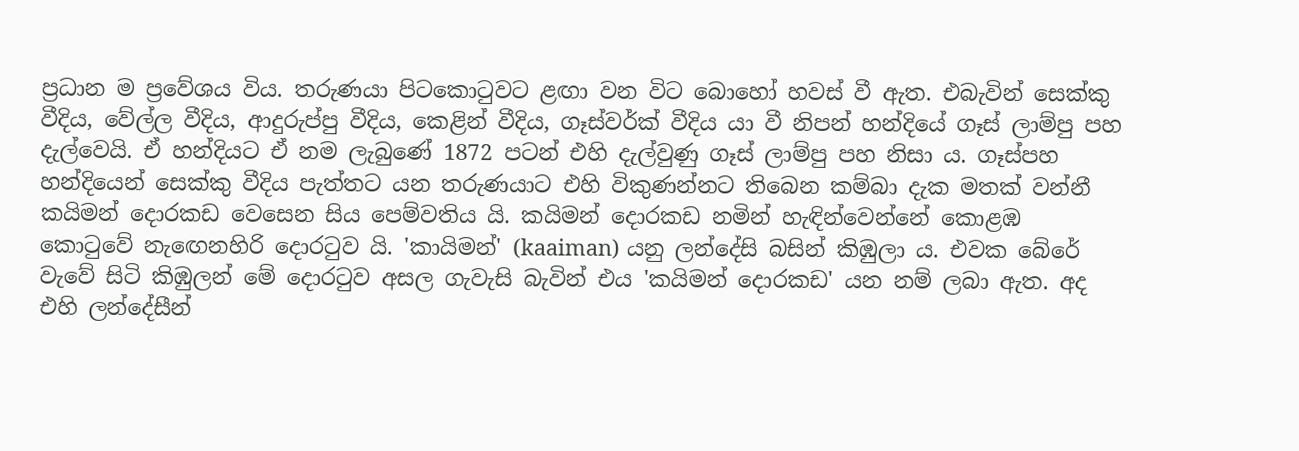ප්‍රධාන ම ප්‍රවේශය විය. තරුණයා පිටකොටුවට ළඟා වන විට බොහෝ හවස් වී ඇත. එබැවින් සෙක්කු වීදිය, වේල්ල වීදිය, ආදුරුප්පු වීදිය, කෙළින් වීදිය, ගෑස්වර්ක් වීදිය යා වී නිපන් හන්දියේ ගෑස් ලාම්පු පහ දැල්වෙයි. ඒ හන්දියට ඒ නම ලැබුණේ 1872 පටන් එහි දැල්වුණු ගෑස් ලාම්පු පහ නිසා ය. ගෑස්පහ හන්දියෙන් සෙක්කු වීදිය පැත්තට යන තරුණයාට එහි විකුණන්නට තිබෙන කම්බා දැක මතක් වන්නී කයිමන් දොරකඩ වෙසෙන සිය පෙම්වතිය යි. කයිමන් දොරකඩ නමින් හැඳින්වෙන්නේ කොළඹ කොටුවේ නැඟෙනහිරි දොරටුව යි. 'කායිමන්' (kaaiman) යනු ලන්දේසි බසින් කිඹුලා ය. එවක බේරේ වැවේ සිටි කිඹුලන් මේ දොරටුව අසල ගැවැසි බැවින් එය 'කයිමන් දොරකඩ' යන නම් ලබා ඇත. අද එහි ලන්දේසීන්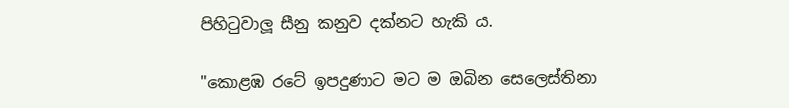පිහිටුවාලූ සීනු කනුව දක්නට හැකි ය.

"කොළඹ රටේ ඉපදුණාට මට ම ඔබින සෙලෙස්තිනා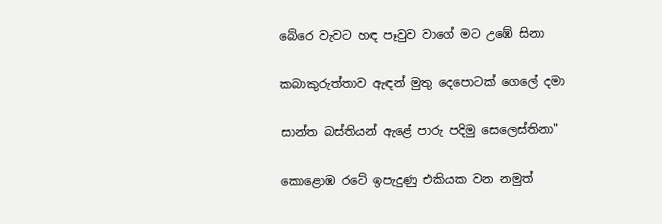බේරෙ වැවට හඳ පෑවුව වාගේ මට උඹේ සිනා

කබාකුරුත්තාව ඇඳන් මුතු දෙපොටක් ගෙලේ දමා

සාන්ත බස්තියන් ඇළේ පාරු පදිමු සෙලෙස්තිනා"

කොළොඹ රටේ ඉපැදුණු එකියක වන නමුත්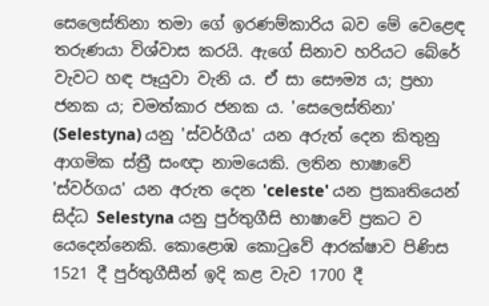සෙලෙස්තිනා තමා ගේ ඉරණම්කාරිය බව මේ වෙළෙඳ තරුණයා විශ්වාස කරයි. ඇගේ සිනාව හරියට බේරේ වැවට හඳ පෑයුවා වැනි ය. ඒ සා සෞම්‍ය ය; ප්‍රභා ජනක ය; චමත්කාර ජනක ය. 'සෙලෙස්තිනා' (Selestyna) යනු 'ස්වර්ගීය' යන අරුත් දෙන කිතුනු ආගමික ස්ත්‍රී සංඥා නාමයෙකි. ලතින භාෂාවේ 'ස්වර්ගය' යන අරුත දෙන 'celeste' යන ප්‍රකෘතියෙන් සිද්ධ Selestyna යනු පුර්තුගීසි භාෂාවේ ප්‍රකට ව යෙදෙන්නෙකි. කොළොඹ කොටුවේ ආරක්ෂාව පිණිස 1521 දී පුර්තුගීසීන් ඉදි කළ වැව 1700 දී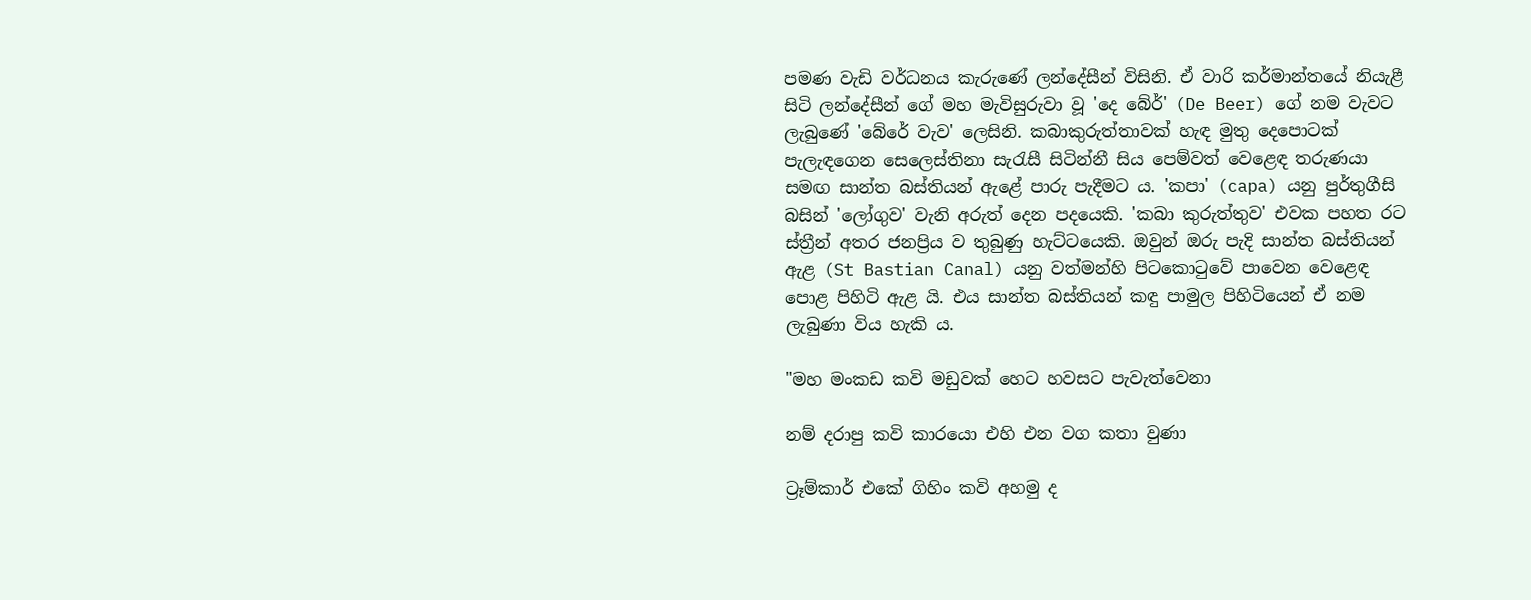පමණ වැඩි වර්ධනය කැරුණේ ලන්දේසීන් විසිනි. ඒ වාරි කර්මාන්තයේ නියැළී සිටි ලන්දේසීන් ගේ මහ මැවිසුරුවා වූ 'දෙ බේර්' (De Beer) ගේ නම වැවට ලැබුණේ 'බේරේ වැව' ලෙසිනි. කබාකුරුත්තාවක් හැඳ මුතු දෙපොටක් පැලැඳගෙන සෙලෙස්තිනා සැරැසී සිටින්නී සිය පෙම්වත් වෙළෙඳ තරුණයා සමඟ සාන්ත බස්තියන් ඇළේ පාරු පැදීමට ය. 'කපා' (capa) යනු පුර්තුගීසි බසින් 'ලෝගුව' වැනි අරුත් දෙන පදයෙකි. 'කබා කුරුත්තුව' එවක පහත රට ස්ත්‍රීන් අතර ජනප්‍රිය ව තුබුණු හැට්ටයෙකි. ඔවුන් ඔරු පැදි සාන්ත බස්තියන් ඇළ (St Bastian Canal) යනු වත්මන්හි පිටකොටුවේ පාවෙන වෙළෙඳ පොළ පිහිටි ඇළ යි. එය සාන්ත බස්තියන් කඳු පාමුල පිහිටියෙන් ඒ නම ලැබුණා විය හැකි ය.

"මහ මංකඩ කවි මඩුවක් හෙට හවසට පැවැත්වෙනා

නම් දරාපු කවි කාරයො එහි එන වග කතා වුණා

ට්‍රෑම්කාර් එකේ ගිහිං කවි අහමු ද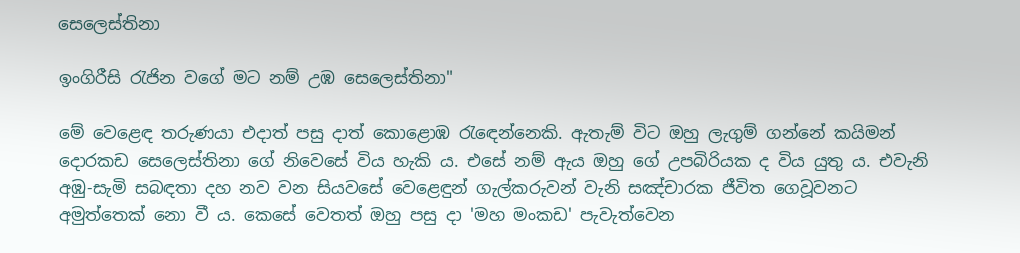සෙලෙස්තිනා

ඉංගිරීසි රැජින වගේ මට නම් උඹ සෙලෙස්තිනා"

මේ වෙළෙඳ තරුණයා එදාත් පසු දාත් කොළොඹ රැඳෙන්නෙකි. ඇතැම් විට ඔහු ලැගුම් ගන්නේ කයිමන් දොරකඩ සෙලෙස්තිනා ගේ නිවෙසේ විය හැකි ය. එසේ නම් ඇය ඔහු ගේ උපබිරියක ද විය යුතු ය. එවැනි අඹු-සැමි සබඳතා දහ නව වන සියවසේ වෙළෙඳුන් ගැල්කරුවන් වැනි සඤ්චාරක ජීවිත ගෙවූවනට අමුත්තෙක් නො වී ය. කෙසේ වෙතත් ඔහු පසු දා 'මහ මංකඩ' පැවැත්වෙන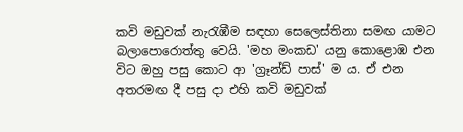කවි මඩුවක් නැරැඹීම සඳහා සෙලෙස්තිනා සමඟ යාමට බලාපොරොත්තු වෙයි. 'මහ මංකඩ' යනු කොළොඹ එන විට ඔහු පසු කොට ආ 'ග්‍රෑන්ඩ් පාස්' ම ය. ඒ එන අතරමඟ දී පසු දා එහි කවි මඩුවක්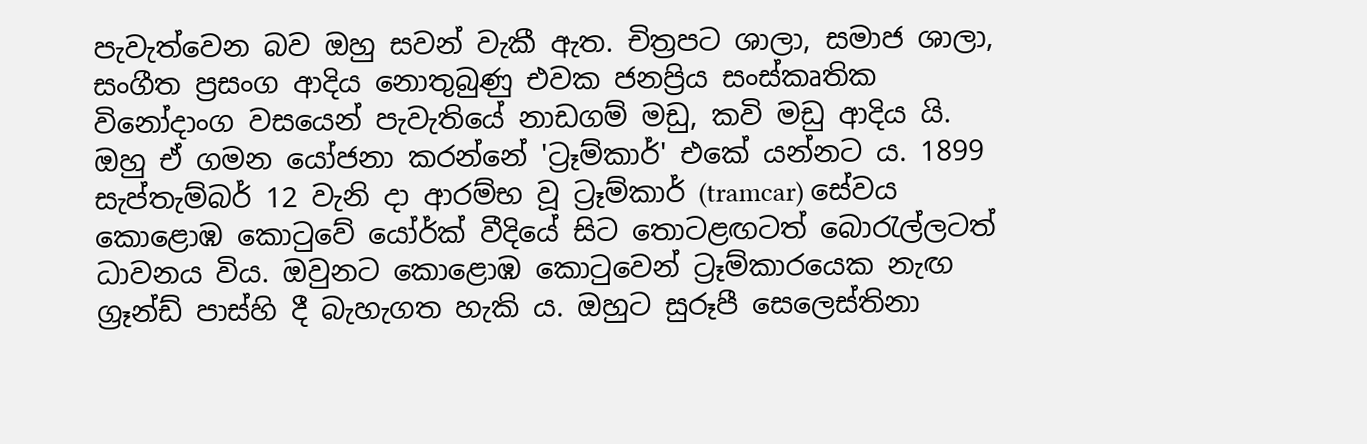පැවැත්වෙන බව ඔහු සවන් වැකී ඇත. චිත්‍රපට ශාලා, සමාජ ශාලා, සංගීත ප්‍රසංග ආදිය නොතුබුණු එවක ජනප්‍රිය සංස්කෘතික විනෝදාංග වසයෙන් පැවැතියේ නාඩගම් මඩු, කවි මඩු ආදිය යි. ඔහු ඒ ගමන යෝජනා කරන්නේ 'ට්‍රෑම්කාර්' එකේ යන්නට ය. 1899 සැප්තැම්බර් 12 වැනි දා ආරම්භ වූ ට්‍රෑම්කාර් (tramcar) සේවය කොළොඹ කොටුවේ යෝර්ක් වීදියේ සිට තොටළඟටත් බොරැල්ලටත් ධාවනය විය. ඔවුනට කොළොඹ කොටුවෙන් ට්‍රෑම්කාරයෙක නැඟ ග්‍රෑන්ඩ් පාස්හි දී බැහැගත හැකි ය. ඔහුට සුරූපී සෙලෙස්තිනා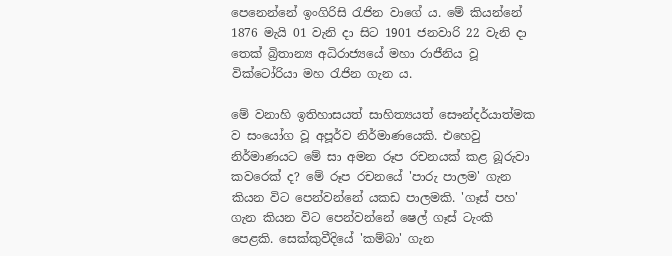පෙනෙන්නේ ඉංගිරිසි රැජින වාගේ ය. මේ කියන්නේ 1876 මැයි 01 වැනි දා සිට 1901 ජනවාරි 22 වැනි දා තෙක් බ්‍රිතාන්‍ය අධිරාජ්‍යයේ මහා රාජීනිය වූ වික්ටෝරියා මහ රැජින ගැන ය.

මේ වනාහි ඉතිහාසයත් සාහිත්‍යයත් සෞන්දර්යාත්මක ව සංයෝග වූ අපූර්ව නිර්මාණයෙකි. එහෙවු නිර්මාණයට මේ සා අමන රූප රචනයක් කළ බූරුවා කවරෙක් ද? මේ රූප රචනයේ 'පාරු පාලම' ගැන කියන විට පෙන්වන්නේ යකඩ පාලමකි. 'ගෑස් පහ' ගැන කියන විට පෙන්වන්නේ ෂෙල් ගෑස් ටැංකි පෙළකි. සෙක්කුවීදියේ 'කම්බා' ගැන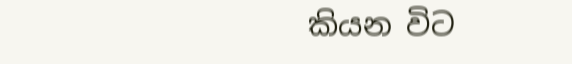කියන විට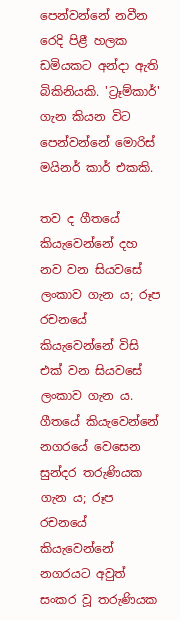පෙන්වන්නේ නවීන රෙදි පිළී හලක ඩමියකට අන්දා ඇති බිකිනියකි. 'ට්‍රෑම්කාර්' ගැන කියන විට පෙන්වන්නේ මොරිස් මයිනර් කාර් එකකි.

තව ද ගීතයේ කියැවෙන්නේ දහ නව වන සියවසේ ලංකාව ගැන ය; රූප රචනයේ කියැවෙන්නේ විසි එක් වන සියවසේ ලංකාව ගැන ය. ගීතයේ කියැවෙන්නේ නගරයේ වෙසෙන සුන්දර තරුණියක ගැන ය; රූප රචනයේ කියැවෙන්නේ නගරයට අවුත් සංකර වූ තරුණියක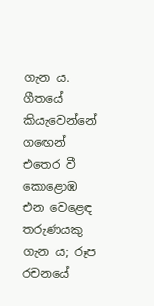ගැන ය. ගීතයේ කියැවෙන්නේ ගඟෙන් එතෙර වී කොළොඹ එන වෙළෙඳ තරුණයකු ගැන ය; රූප රචනයේ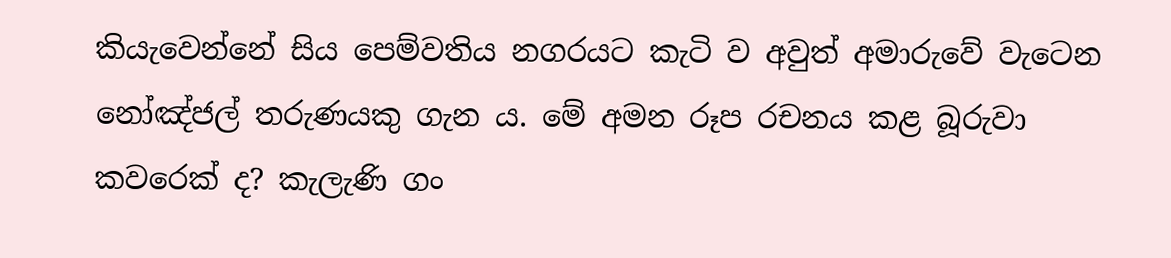කියැවෙන්නේ සිය පෙම්වතිය නගරයට කැටි ව අවුත් අමාරුවේ වැටෙන නෝඤ්ජල් තරුණයකු ගැන ය. මේ අමන රූප රචනය කළ බූරුවා කවරෙක් ද? කැලැණි ගං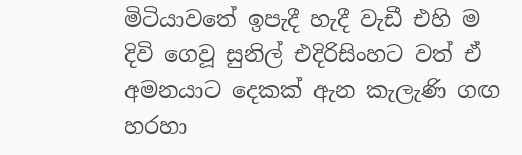මිටියාවතේ ඉපැදී හැදී වැඩී එහි ම දිවි ගෙවූ සුනිල් එදිරිසිංහට වත් ඒ අමනයාට දෙකක් ඇන කැලැණි ගඟ හරහා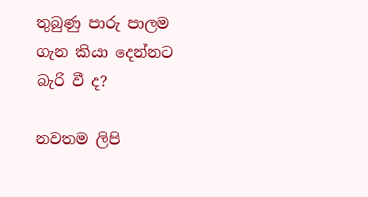තුබුණු පාරු පාලම ගැන කියා දෙන්නට බැරි වී ද?

නවතම ලිපි